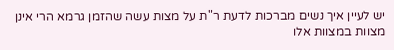יש לעיין איך נשים מברכות לדעת ר"ת על מצות עשה שהזמן גרמא הרי אינן מצוות במצוות אלו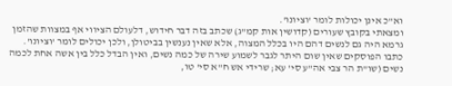וא"כ אינן יכולות לומר 'וציונו'.
ומצאתי בקובץ שעורים (קדושין אות קמ"ג) שכתב בזה דבר חידוש, דלעולם הציווי אף במצוות שהזמן גרמא היה גם לנשים דהם היו בכלל המצוה, אלא שאין נענשין בביטולן, ולכן יכולים לומר 'וציונו'.
כתבו הפוסקים שאין שום היתר לגבר לשמוע שירה של כמה נשים, ואין הבדל כלל בין אשה אחת לכמה נשים (שו"ת הר צבי אה"ע סי' עא; שרידי אש ח"א סי' טו,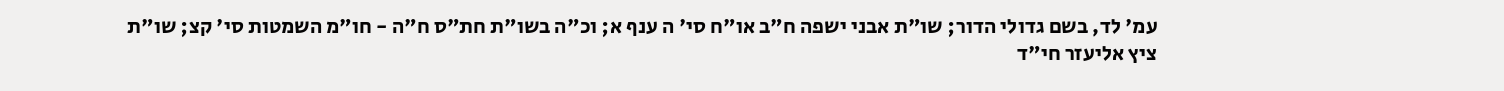עמ' לד, בשם גדולי הדור; שו"ת אבני ישפה ח"ב או"ח סי' ה ענף א; וכ"ה בשו"ת חת"ס ח"ה - חו"מ השמטות סי' קצ; שו"ת ציץ אליעזר חי"ד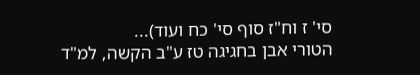סי' ז וח"ז סוף סי' כח ועוד)...
הטורי אבן בחגיגה טז ע"ב הקשה, למ"ד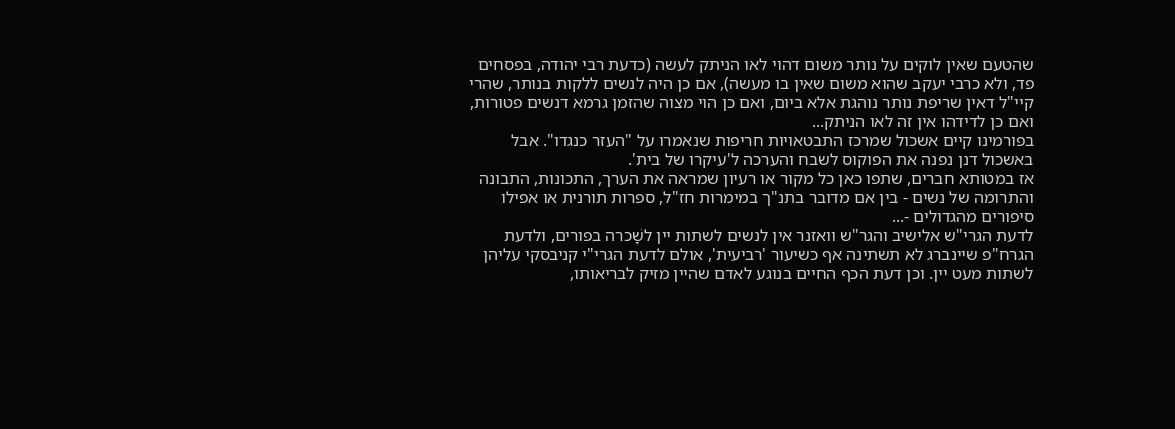שהטעם שאין לוקים על נותר משום דהוי לאו הניתק לעשה (כדעת רבי יהודה, בפסחים פד, ולא כרבי יעקב שהוא משום שאין בו מעשה), אם כן היה לנשים ללקות בנותר, שהרי קיי"ל דאין שריפת נותר נוהגת אלא ביום, ואם כן הוי מצוה שהזמן גרמא דנשים פטורות, ואם כן לדידהו אין זה לאו הניתק...
בפורמינו קיים אשכול שמרכז התבטאויות חריפות שנאמרו על "העזר כנגדו". אבל באשכול דנן נפנה את הפוקוס לשבח והערכה ל'עיקרו של בית'.
אז במטותא חברים, שתפו כאן כל מקור או רעיון שמראה את הערך, התכונות, התבונה והתרומה של נשים - בין אם מדובר בתנ"ך במימרות חז"ל, ספרות תורנית או אפילו סיפורים מהגדולים -...
לדעת הגרי"ש אלישיב והגר"ש וואזנר אין לנשים לשתות יין לשָׁכרה בפורים, ולדעת הגרח"פ שיינברג לא תשתינה אף כשיעור 'רביעית', אולם לדעת הגרי"י קניבסקי עליהן לשתות מעט יין. וכן דעת הכף החיים בנוגע לאדם שהיין מזיק לבריאותו,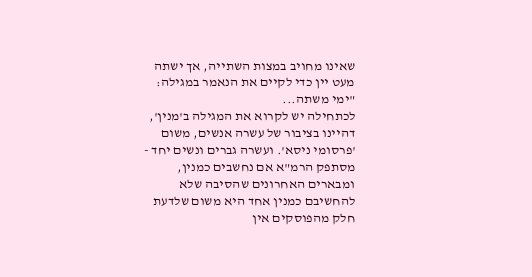שאינו מחויב במצות השתייה, אך ישתה מעט יין כדי לקיים את הנאמר במגילה: "ימי משתה...
לכתחילה יש לקרוא את המגילה ב'מנין', דהיינו בציבור של עשרה אנשים, משום 'פרסומי ניסא'. ועשרה גברים ונשים יחד - מסתפק הרמ"א אם נחשבים כמנין, ומבארים האחרונים שהסיבה שלא להחשיבם כמנין אחד היא משום שלדעת חלק מהפוסקים אין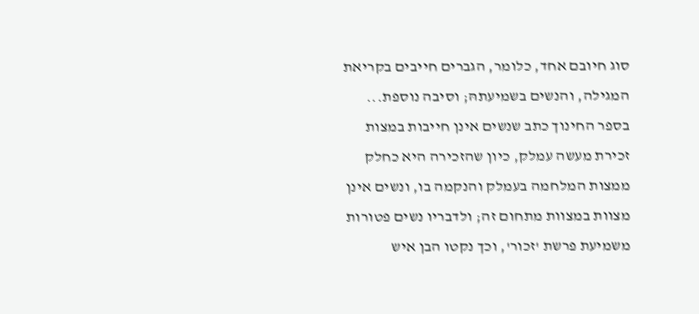סוג חיובם אחד, כלומר, הגברים חייבים בקריאת המגילה, והנשים בשמיעתהּ; וסיבה נוספת...
בספר החינוך כתב שנשים אינן חייבות במצות זכירת מעשה עמלק, כיון שהזכירה היא כחלק ממצות המלחמה בעמלק והנקמה בו, ונשים אינן מצוות במצוות מתחום זה; ולדבריו נשים פטורות משמיעת פרשת 'זכור', וכך נקטו הבן איש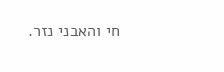חי והאבני נזר.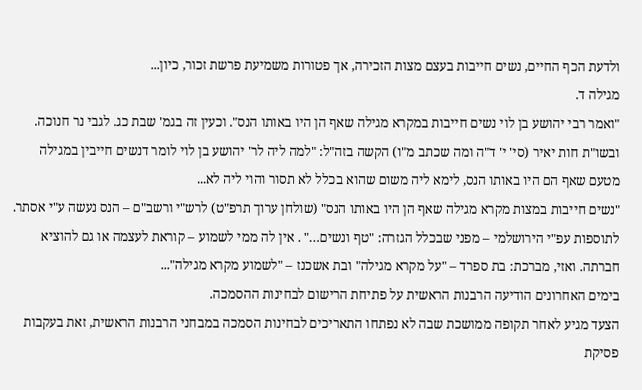ולדעת הכף החיים, נשים חייבות בעצם מצות הזכירה, אך פטורות משמיעת פרשת זכור, כיון...
מגילה ד.
"ואמר רבי יהושע בן לוי נשים חייבות במקרא מגילה שאף הן היו באותו הנס". וכעין זה בגמ' שבת כג. לגבי נר חנוכה.
ובשו"ת חות יאיר (סי' י' ד"ה ומה שכתב מ"ו) הקשה בזה"ל: "למה ליה לר' יהושע בן לוי לומר דנשים חייבין במגילה מטעם שאף הם היו באותו הנס, לימא ליה משום שהוא בכלל לא תסור והוי ליה לא...
"נשים חייבות במצות מקרא מגילה שאף הן היו באותו הנס" (שולחן ערוך תרפ"ט) לרש"י ורשב"ם – הנס נעשה ע"י אסתר. לתוספות עפ"י הירושלמי – מפני שבכלל הגזרה: "טף ונשים…" . אין לה ממי לשמוע – קוראת לעצמה או גם להוציא חברתה. ואזי, מברכת: בת ספרד – "על מקרא מגילה" ובת אשכנז – "לשמוע מקרא מגילה"...
בימים האחרונים הודיעה הרבנות הראשית על פתיחת הרישום לבחינות ההסמכה.
הצעד מגיע לאחר תקופה ממושכת שבה לא נפתחו התאריכים לבחינות הסמכה במבחני הרבנות הראשית, זאת בעקבות פסיקת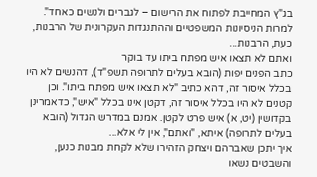בג"ץ המחייבת לפתוח את הרישום – לגברים ולנשים כאחד".
למרות הניסיונות המשפטיים וההתנגדות העקרונית של הרבנות,
כעת, הרבנות...
ואתם לא תצאו איש מפתח ביתו עד בוקר
כתב הפנים יפות (הובא בעלים לתרופה תשפ"ד), דהנשים לא היו בכלל איסור זה, דהא כתיב "לא תצאו איש מפתח ביתו". וכן קטנים לא היו בכלל איסור זה, דקטן אינו בכלל "איש", כדאמרינן בקדושין (יט, א) איש פרט לקטן. אמנם במדרש הגדול (הובא בעלים לתרופה) איתא, "ואתם", אין לי אלא...
איך יתכן שאברהם ויצחק הזהירו שלא לקחת מבנות כנען, והשבטים נשאו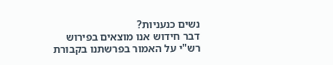נשים כנעניות?
דבר חידוש אנו מוצאים בפירוש רש"י על האמור בפרשתנו בקבורת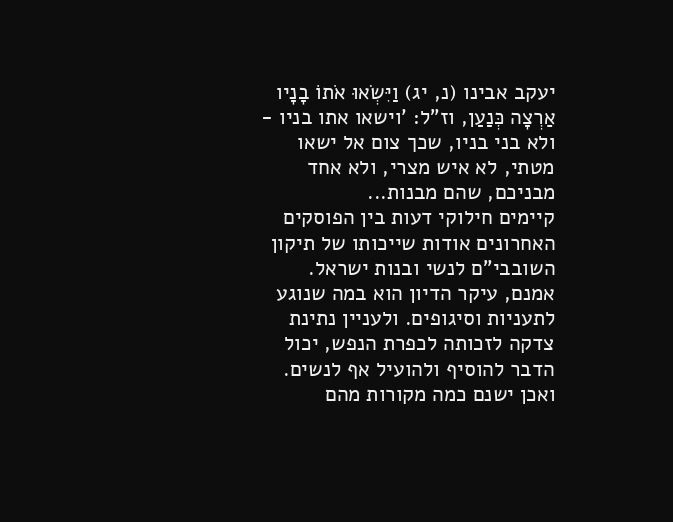יעקב אבינו (נ, יג) וַיִּשְׂאוּ אֹתוֹ בָנָיו אַרְצָה כְּנַעַן, וז"ל: 'וישאו אתו בניו - ולא בני בניו, שכך צום אל ישאו מטתי, לא איש מצרי, ולא אחד מבניכם, שהם מבנות...
קיימים חילוקי דעות בין הפוסקים האחרונים אודות שייכותו של תיקון השובבי"ם לנשי ובנות ישראל.
אמנם, עיקר הדיון הוא במה שנוגע לתעניות וסיגופים. ולעניין נתינת צדקה לזכותה לכפרת הנפש, יכול הדבר להוסיף ולהועיל אף לנשים.
ואכן ישנם כמה מקורות מהם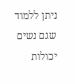ניתן ללמוד שגם נשים יכולות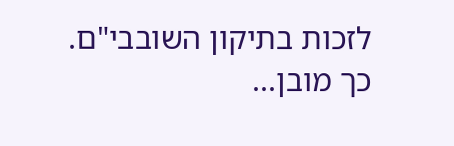לזכות בתיקון השובבי"ם. כך מובן...